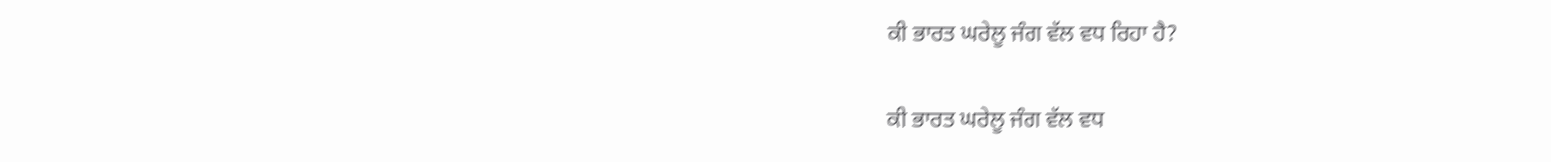ਕੀ ਭਾਰਤ ਘਰੇਲੂ ਜੰਗ ਵੱਲ ਵਧ ਰਿਹਾ ਹੈ?

ਕੀ ਭਾਰਤ ਘਰੇਲੂ ਜੰਗ ਵੱਲ ਵਧ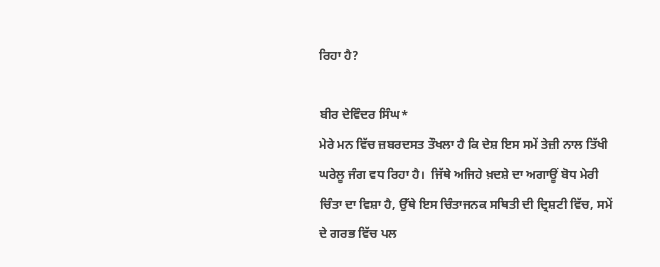ਰਿਹਾ ਹੈ?

ਬੀਰ ਦੇਵਿੰਦਰ ਸਿੰਘ*
ਮੇਰੇ ਮਨ ਵਿੱਚ ਜ਼ਬਰਦਸਤ ਤੌਖਲਾ ਹੈ ਕਿ ਦੇਸ਼ ਇਸ ਸਮੇਂ ਤੇਜ਼ੀ ਨਾਲ ਤਿੱਖੀ ਘਰੇਲੂ ਜੰਗ ਵਧ ਰਿਹਾ ਹੈ।  ਜਿੱਥੇ ਅਜਿਹੇ ਖ਼ਦਸ਼ੇ ਦਾ ਅਗਾਊਂ ਬੋਧ ਮੇਰੀ ਚਿੰਤਾ ਦਾ ਵਿਸ਼ਾ ਹੈ, ਉੱਥੇ ਇਸ ਚਿੰਤਾਜਨਕ ਸਥਿਤੀ ਦੀ ਦ੍ਰਿਸ਼ਟੀ ਵਿੱਚ, ਸਮੇਂ ਦੇ ਗਰਭ ਵਿੱਚ ਪਲ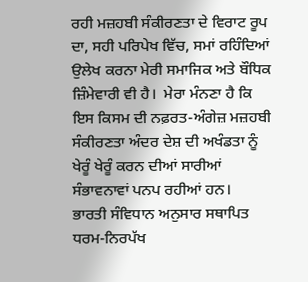ਰਹੀ ਮਜ਼ਹਬੀ ਸੰਕੀਰਣਤਾ ਦੇ ਵਿਰਾਟ ਰੂਪ ਦਾ, ਸਹੀ ਪਰਿਪੇਖ ਵਿੱਚ, ਸਮਾਂ ਰਹਿੰਦਿਆਂ ਉਲੇਖ ਕਰਨਾ ਮੇਰੀ ਸਮਾਜਿਕ ਅਤੇ ਬੌਧਿਕ ਜ਼ਿੰਮੇਵਾਰੀ ਵੀ ਹੈ।  ਮੇਰਾ ਮੰਨਣਾ ਹੈ ਕਿ ਇਸ ਕਿਸਮ ਦੀ ਨਫ਼ਰਤ-ਅੰਗੇਜ਼ ਮਜ਼ਹਬੀ ਸੰਕੀਰਣਤਾ ਅੰਦਰ ਦੇਸ਼ ਦੀ ਅਖੰਡਤਾ ਨੂੰ ਖੇਰੂੰ ਖੇਰੂੰ ਕਰਨ ਦੀਆਂ ਸਾਰੀਆਂ ਸੰਭਾਵਨਾਵਾਂ ਪਨਪ ਰਹੀਆਂ ਹਨ।
ਭਾਰਤੀ ਸੰਵਿਧਾਨ ਅਨੁਸਾਰ ਸਥਾਪਿਤ ਧਰਮ-ਨਿਰਪੱਖ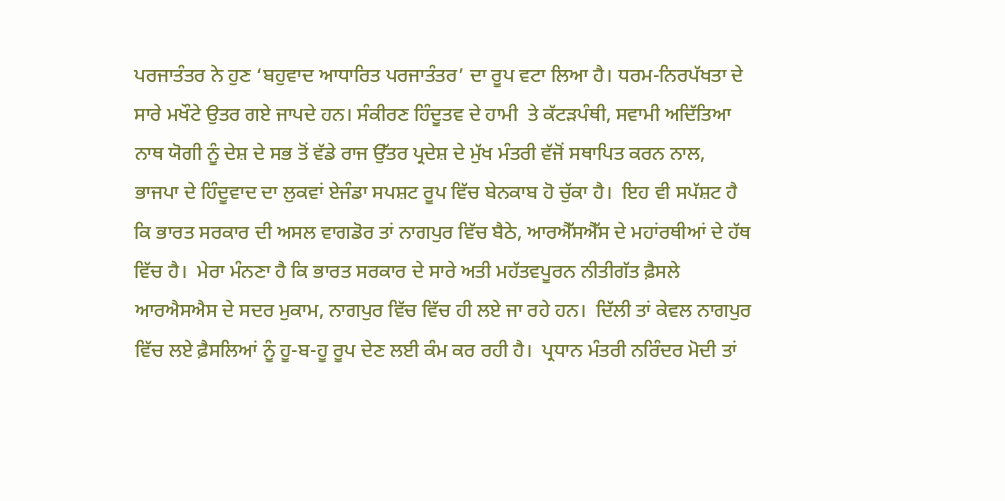ਪਰਜਾਤੰਤਰ ਨੇ ਹੁਣ ‘ਬਹੁਵਾਦ ਆਧਾਰਿਤ ਪਰਜਾਤੰਤਰ’ ਦਾ ਰੂਪ ਵਟਾ ਲਿਆ ਹੈ। ਧਰਮ-ਨਿਰਪੱਖਤਾ ਦੇ ਸਾਰੇ ਮਖੌਟੇ ਉਤਰ ਗਏ ਜਾਪਦੇ ਹਨ। ਸੰਕੀਰਣ ਹਿੰਦੂਤਵ ਦੇ ਹਾਮੀ  ਤੇ ਕੱਟੜਪੰਥੀ, ਸਵਾਮੀ ਅਦਿੱਤਿਆ ਨਾਥ ਯੋਗੀ ਨੂੰ ਦੇਸ਼ ਦੇ ਸਭ ਤੋਂ ਵੱਡੇ ਰਾਜ ਉੱਤਰ ਪ੍ਰਦੇਸ਼ ਦੇ ਮੁੱਖ ਮੰਤਰੀ ਵੱਜੋਂ ਸਥਾਪਿਤ ਕਰਨ ਨਾਲ, ਭਾਜਪਾ ਦੇ ਹਿੰਦੂਵਾਦ ਦਾ ਲੁਕਵਾਂ ਏਜੰਡਾ ਸਪਸ਼ਟ ਰੂਪ ਵਿੱਚ ਬੇਨਕਾਬ ਹੋ ਚੁੱਕਾ ਹੈ।  ਇਹ ਵੀ ਸਪੱਸ਼ਟ ਹੈ ਕਿ ਭਾਰਤ ਸਰਕਾਰ ਦੀ ਅਸਲ ਵਾਗਡੋਰ ਤਾਂ ਨਾਗਪੁਰ ਵਿੱਚ ਬੈਠੇ, ਆਰਐੱਸਐੱਸ ਦੇ ਮਹਾਂਰਥੀਆਂ ਦੇ ਹੱਥ ਵਿੱਚ ਹੈ।  ਮੇਰਾ ਮੰਨਣਾ ਹੈ ਕਿ ਭਾਰਤ ਸਰਕਾਰ ਦੇ ਸਾਰੇ ਅਤੀ ਮਹੱਤਵਪੂਰਨ ਨੀਤੀਗੱਤ ਫ਼ੈਸਲੇ ਆਰਐਸਐਸ ਦੇ ਸਦਰ ਮੁਕਾਮ, ਨਾਗਪੁਰ ਵਿੱਚ ਵਿੱਚ ਹੀ ਲਏ ਜਾ ਰਹੇ ਹਨ।  ਦਿੱਲੀ ਤਾਂ ਕੇਵਲ ਨਾਗਪੁਰ ਵਿੱਚ ਲਏ ਫ਼ੈਸਲਿਆਂ ਨੂੰ ਹੂ-ਬ-ਹੂ ਰੂਪ ਦੇਣ ਲਈ ਕੰਮ ਕਰ ਰਹੀ ਹੈ।  ਪ੍ਰਧਾਨ ਮੰਤਰੀ ਨਰਿੰਦਰ ਮੋਦੀ ਤਾਂ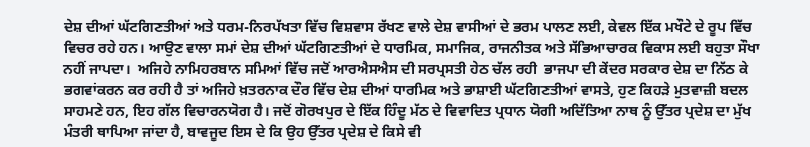ਦੇਸ਼ ਦੀਆਂ ਘੱਟਗਿਣਤੀਆਂ ਅਤੇ ਧਰਮ-ਨਿਰਪੱਖਤਾ ਵਿੱਚ ਵਿਸ਼ਵਾਸ ਰੱਖਣ ਵਾਲੇ ਦੇਸ਼ ਵਾਸੀਆਂ ਦੇ ਭਰਮ ਪਾਲਣ ਲਈ, ਕੇਵਲ ਇੱਕ ਮਖੌਟੇ ਦੇ ਰੂਪ ਵਿੱਚ ਵਿਚਰ ਰਹੇ ਹਨ। ਆਉਣ ਵਾਲਾ ਸਮਾਂ ਦੇਸ਼ ਦੀਆਂ ਘੱਟਗਿਣਤੀਆਂ ਦੇ ਧਾਰਮਿਕ, ਸਮਾਜਿਕ, ਰਾਜਨੀਤਕ ਅਤੇ ਸੱਭਿਆਚਾਰਕ ਵਿਕਾਸ ਲਈ ਬਹੁਤਾ ਸੌਖਾ ਨਹੀਂ ਜਾਪਦਾ।  ਅਜਿਹੇ ਨਾਮਿਹਰਬਾਨ ਸਮਿਆਂ ਵਿੱਚ ਜਦੋਂ ਆਰਐਸਐਸ ਦੀ ਸਰਪ੍ਰਸਤੀ ਹੇਠ ਚੱਲ ਰਹੀ  ਭਾਜਪਾ ਦੀ ਕੇਂਦਰ ਸਰਕਾਰ ਦੇਸ਼ ਦਾ ਨਿੱਠ ਕੇ ਭਗਵਾਂਕਰਨ ਕਰ ਰਹੀ ਹੈ ਤਾਂ ਅਜਿਹੇ ਖ਼ਤਰਨਾਕ ਦੌਰ ਵਿੱਚ ਦੇਸ਼ ਦੀਆਂ ਧਾਰਮਿਕ ਅਤੇ ਭਾਸ਼ਾਈ ਘੱਟਗਿਣਤੀਆਂ ਵਾਸਤੇ, ਹੁਣ ਕਿਹੜੇ ਮੁਤਵਾਜ਼ੀ ਬਦਲ ਸਾਹਮਣੇ ਹਨ, ਇਹ ਗੱਲ ਵਿਚਾਰਨਯੋਗ ਹੈ। ਜਦੋਂ ਗੋਰਖਪੁਰ ਦੇ ਇੱਕ ਹਿੰਦੂ ਮੱਠ ਦੇ ਵਿਵਾਦਿਤ ਪ੍ਰਧਾਨ ਯੋਗੀ ਅਦਿੱਤਿਆ ਨਾਥ ਨੂੰ ਉੱਤਰ ਪ੍ਰਦੇਸ਼ ਦਾ ਮੁੱਖ ਮੰਤਰੀ ਥਾਪਿਆ ਜਾਂਦਾ ਹੈ, ਬਾਵਜੂਦ ਇਸ ਦੇ ਕਿ ਉਹ ਉੱਤਰ ਪ੍ਰਦੇਸ਼ ਦੇ ਕਿਸੇ ਵੀ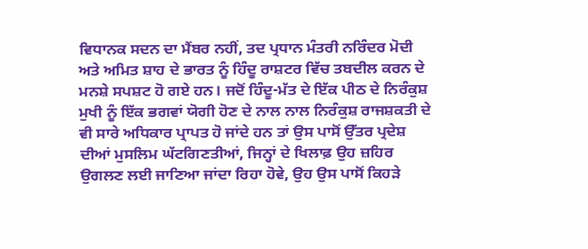ਵਿਧਾਨਕ ਸਦਨ ਦਾ ਮੈਂਬਰ ਨਹੀਂ, ਤਦ ਪ੍ਰਧਾਨ ਮੰਤਰੀ ਨਰਿੰਦਰ ਮੋਦੀ ਅਤੇ ਅਮਿਤ ਸ਼ਾਹ ਦੇ ਭਾਰਤ ਨੂੰ ਹਿੰਦੂ ਰਾਸ਼ਟਰ ਵਿੱਚ ਤਬਦੀਲ ਕਰਨ ਦੇ ਮਨਸ਼ੇ ਸਪਸ਼ਟ ਹੋ ਗਏ ਹਨ। ਜਦੋਂ ਹਿੰਦੂ-ਮੱਤ ਦੇ ਇੱਕ ਪੀਠ ਦੇ ਨਿਰੰਕੁਸ਼ ਮੁਖੀ ਨੂੰ ਇੱਕ ਭਗਵਾਂ ਯੋਗੀ ਹੋਣ ਦੇ ਨਾਲ ਨਾਲ ਨਿਰੰਕੁਸ਼ ਰਾਜਸ਼ਕਤੀ ਦੇ ਵੀ ਸਾਰੇ ਅਧਿਕਾਰ ਪ੍ਰਾਪਤ ਹੋ ਜਾਂਦੇ ਹਨ ਤਾਂ ਉਸ ਪਾਸੋਂ ਉੱਤਰ ਪ੍ਰਦੇਸ਼ ਦੀਆਂ ਮੁਸਲਿਮ ਘੱਟਗਿਣਤੀਆਂ, ਜਿਨ੍ਹਾਂ ਦੇ ਖਿਲਾਫ਼ ਉਹ ਜ਼ਹਿਰ ਉਗਲਣ ਲਈ ਜਾਣਿਆ ਜਾਂਦਾ ਰਿਹਾ ਹੋਵੇ, ਉਹ ਉਸ ਪਾਸੋਂ ਕਿਹੜੇ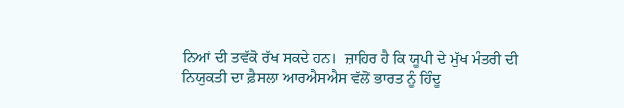ਨਿਆਂ ਦੀ ਤਵੱਕੋ ਰੱਖ ਸਕਦੇ ਹਨ।  ਜ਼ਾਹਿਰ ਹੈ ਕਿ ਯੂਪੀ ਦੇ ਮੁੱਖ ਮੰਤਰੀ ਦੀ ਨਿਯੁਕਤੀ ਦਾ ਫ਼ੈਸਲਾ ਆਰਐਸਐਸ ਵੱਲੋਂ ਭਾਰਤ ਨੂੰ ਹਿੰਦੂ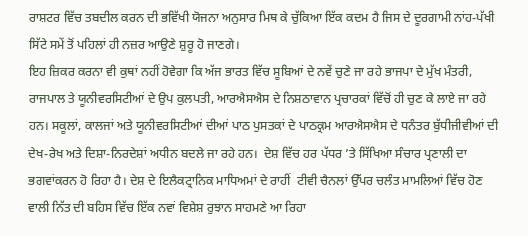ਰਾਸ਼ਟਰ ਵਿੱਚ ਤਬਦੀਲ ਕਰਨ ਦੀ ਭਵਿੱਖੀ ਯੋਜਨਾ ਅਨੁਸਾਰ ਮਿਥ ਕੇ ਚੁੱਕਿਆ ਇੱਕ ਕਦਮ ਹੈ ਜਿਸ ਦੇ ਦੂਰਗਾਮੀ ਨਾਂਹ-ਪੱਖੀ ਸਿੱਟੇ ਸਮੇਂ ਤੋਂ ਪਹਿਲਾਂ ਹੀ ਨਜ਼ਰ ਆਉਣੇ ਸ਼ੁਰੂ ਹੋ ਜਾਣਗੇ।
ਇਹ ਜ਼ਿਕਰ ਕਰਨਾ ਵੀ ਕੁਥਾਂ ਨਹੀਂ ਹੋਵੇਗਾ ਕਿ ਅੱਜ ਭਾਰਤ ਵਿੱਚ ਸੂਬਿਆਂ ਦੇ ਨਵੇਂ ਚੁਣੇ ਜਾ ਰਹੇ ਭਾਜਪਾ ਦੇ ਮੁੱਖ ਮੰਤਰੀ, ਰਾਜਪਾਲ ਤੇ ਯੂਨੀਵਰਸਿਟੀਆਂ ਦੇ ਉਪ ਕੁਲਪਤੀ, ਆਰਐਸਐਸ ਦੇ ਨਿਸ਼ਠਾਵਾਨ ਪ੍ਰਚਾਰਕਾਂ ਵਿੱਚੋਂ ਹੀ ਚੁਣ ਕੇ ਲਾਏ ਜਾ ਰਹੇ ਹਨ। ਸਕੂਲਾਂ, ਕਾਲਜਾਂ ਅਤੇ ਯੂਨੀਵਰਸਿਟੀਆਂ ਦੀਆਂ ਪਾਠ ਪੁਸਤਕਾਂ ਦੇ ਪਾਠਕ੍ਰਮ ਆਰਐਸਐਸ ਦੇ ਧਨੰਤਰ ਬੁੱਧੀਜੀਵੀਆਂ ਦੀ ਦੇਖ-ਰੇਖ ਅਤੇ ਦਿਸ਼ਾ-ਨਿਰਦੇਸ਼ਾਂ ਅਧੀਨ ਬਦਲੇ ਜਾ ਰਹੇ ਹਨ।  ਦੇਸ਼ ਵਿੱਚ ਹਰ ਪੱਧਰ ’ਤੇ ਸਿੱਖਿਆ ਸੰਚਾਰ ਪ੍ਰਣਾਲੀ ਦਾ ਭਗਵਾਂਕਰਨ ਹੋ ਰਿਹਾ ਹੈ। ਦੇਸ਼ ਦੇ ਇਲੈਕਟ੍ਰਾਨਿਕ ਮਾਧਿਅਮਾਂ ਦੇ ਰਾਹੀਂ  ਟੀਵੀ ਚੈਨਲਾਂ ਉੱਪਰ ਚਲੰਤ ਮਾਮਲਿਆਂ ਵਿੱਚ ਹੋਣ ਵਾਲੀ ਨਿੱਤ ਦੀ ਬਹਿਸ ਵਿੱਚ ਇੱਕ ਨਵਾਂ ਵਿਸ਼ੇਸ਼ ਰੁਝਾਨ ਸਾਹਮਣੇ ਆ ਰਿਹਾ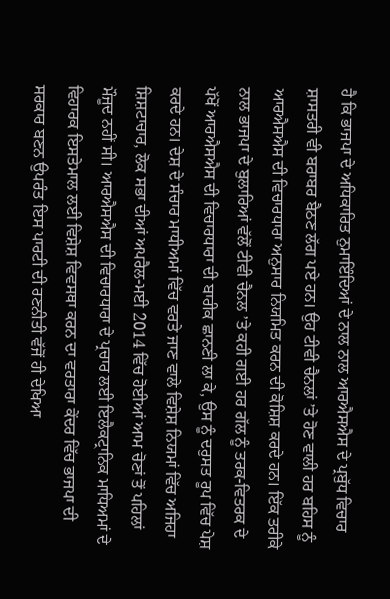ਹੈ ਕਿ ਭਾਜਪਾ ਦੇ ਅਧਿਕਾਰਿਤ ਨੁਮਾਇੰਦਿਆਂ ਦੇ ਨਾਲ ਨਾਲ ਆਰਐਸਐਸ ਦੇ ਪ੍ਰਬੁੱਧ ਵਿਚਾਰ ਸ਼ਾਸਤਰੀ ਵੀ ਬਰਾਬਰ ਬੈਠਣ ਲੱਗ ਪਏ ਹਨ। ਉਹ ਟੀਵੀ ਚੈਨਲਾਂ ’ਤੇ ਹੋਣ ਵਾਲੀ ਹਰ ਬਹਿਸ ਨੂੰ ਆਰਐਸਐਸ ਦੀ ਵਿਚਾਰਧਾਰਾ ਅਨੁਸਾਰ ਨਿਯਮਿਤ ਕਰਨ ਦੀ ਕੋਸ਼ਿਸ਼ ਕਰਦੇ ਹਨ। ਇੱਕ ਤਰੀਕੇ ਨਾਲ ਭਾਜਪਾ ਦੇ ਬੁਲਾਰਿਆਂ ਵੱਲੋਂ ਟੀਵੀ ਚੈਨਲ ’ਤੇ ਕਹੀ ਗਈ ਹਰ ਗੱਲ ਨੂੰ ਤਰਕ-ਵਿਤਰਕ ਦੇ ਪੱਖੋਂ ਆਰਐਸਐਸ ਦੀ ਵਿਚਾਰਧਾਰਾ ਦੀ ਬਾਰੀਕ ਛਾਨਣੀ ਲਾ ਕੇ, ਉਸ ਨੂੰ ਦਰੁਸਤ ਰੂਪ ਵਿੱਚ ਪੇਸ਼ ਕਰਦੇ ਹਨ। ਦੇਸ਼ ਦੇ ਸੰਚਾਰ ਮਾਧੀਅਮਾਂ ਵਿੱਚ ਵਰਤੇ ਜਾਣ ਵਾਲੇ ਵਿਸ਼ੇਸ਼ ਨਿਯਮਾਂ ਵਿੱਚ ਅਜਿਹਾ ਸ਼ਿਸ਼ਟਾਚਾਰ, ਲੋਕ ਸਭਾ ਦੀਆਂ ਅਪਰੈਲ-ਮਈ 2014 ਵਿੱਚ ਹੋਈਆਂ ਆਮ ਚੋਣਾਂ ਤੋਂ ਪਹਿਲਾਂ ਮੌਜੂਦ ਨਹੀਂ ਸੀ। ਆਰਐਸਐਸ ਦੀ ਵਿਚਾਰਧਾਰਾ ਦੇ ਪ੍ਰਚਾਰ ਲਈ ਇਲੈਕਟ੍ਰਾਨਿਕ ਮਾਧਿਅਮਾਂ ਦੇ ਵਿਹਾਰਕ ਇਸਤੇਮਾਲ ਲਈ ਵਿਸ਼ੇਸ਼ ਵਿਵਸਥਾ ਕਰਨ ਦਾ ਵਰਤਾਰਾ ਕੇਂਦਰ ਵਿੱਚ ਭਾਜਪਾ ਦੀ ਸਰਕਾਰ ਬਣਨ ਉਪਰੰਤ ਇਸ ਪਾਰਟੀ ਦੀ ਰਣਨੀਤੀ ਵੱਜੋਂ ਹੀ ਦੇਖਿਆ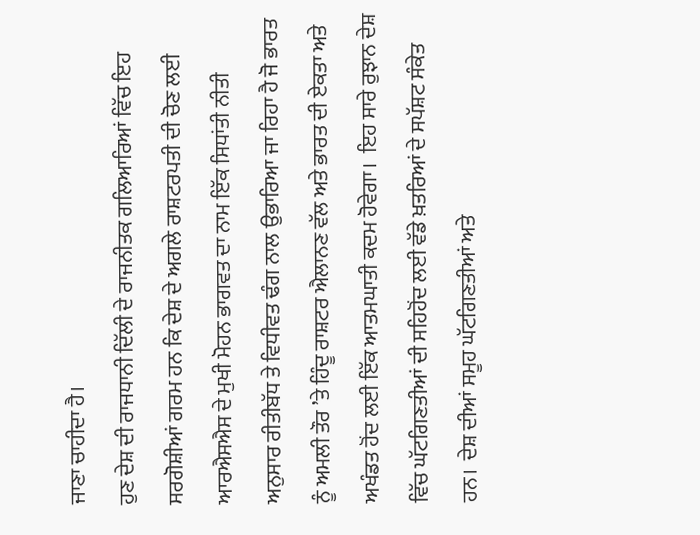ਜਾਣਾ ਚਾਹੀਦਾ ਹੈ।
ਹੁਣ ਦੇਸ਼ ਦੀ ਰਾਜਧਾਨੀ ਦਿੱਲੀ ਦੇ ਰਾਜਨੀਤਕ ਗਲਿਆਰਿਆਂ ਵਿੱਚ ਇਹ ਸਰਗੋਸ਼ੀਆਂ ਗਰਮ ਹਨ ਕਿ ਦੇਸ਼ ਦੇ ਅਗਲੇ ਰਾਸ਼ਟਰਪਤੀ ਦੀ ਚੋਣ ਲਈ  ਆਰਐਸਐਸ ਦੇ ਮੁਖੀ ਮੋਹਨ ਭਾਗਵਤ ਦਾ ਨਾਮ ਇੱਕ ਸਿਧਾਂਤੀ ਨੀਤੀ ਅਨੁਸਾਰ ਰੀਤੀਬੱਧ ਤੇ ਵਿਧੀਵਤ ਢੰਗ ਨਾਲ ਉਭਾਰਿਆ ਜਾ ਰਿਹਾ ਹੈ ਜੋ ਭਾਰਤ ਨੂੰ ਅਮਲੀ ਤੌਰ ’ਤੇ ਹਿੰਦੂ ਰਾਸ਼ਟਰ ਐਲਾਨਣ ਵੱਲ ਅਤੇ ਭਾਰਤ ਦੀ ਏਕਤਾ ਅਤੇ ਅਖੰਡਤ ਹੋਂਦ ਲਈ ਇੱਕ ਆਤਮਘਾਤੀ ਕਦਮ ਹੋਵੇਗਾ।  ਇਹ ਸਾਰੇ ਰੁਝਾਨ ਦੇਸ਼ ਵਿੱਚ ਘੱਟਗਿਣਤੀਆਂ ਦੀ ਸਹਿਹੋਂਦ ਲਈ ਵੱਡੇ ਖ਼ਤਰਿਆਂ ਦੇ ਸਪੱਸ਼ਟ ਸੰਕੇਤ ਹਨ।  ਦੇਸ਼ ਦੀਆਂ ਸਮੂਹ ਘੱਟਗਿਣਤੀਆਂ ਅਤੇ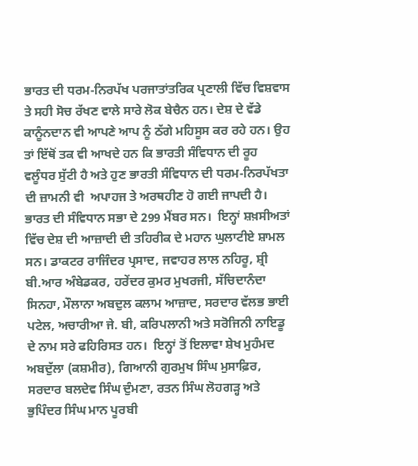ਭਾਰਤ ਦੀ ਧਰਮ-ਨਿਰਪੱਖ ਪਰਜਾਤਾਂਤਰਿਕ ਪ੍ਰਣਾਲੀ ਵਿੱਚ ਵਿਸ਼ਵਾਸ ਤੇ ਸਹੀ ਸੋਚ ਰੱਖਣ ਵਾਲੇ ਸਾਰੇ ਲੋਕ ਬੇਚੈਨ ਹਨ। ਦੇਸ਼ ਦੇ ਵੱਡੇ ਕਾਨੂੰਨਦਾਨ ਵੀ ਆਪਣੇ ਆਪ ਨੂੰ ਠੱਗੇ ਮਹਿਸੂਸ ਕਰ ਰਹੇ ਹਨ। ਉਹ ਤਾਂ ਇੱਥੋਂ ਤਕ ਵੀ ਆਖਦੇ ਹਨ ਕਿ ਭਾਰਤੀ ਸੰਵਿਧਾਨ ਦੀ ਰੂਹ ਵਲੂੰਧਰ ਸੁੱਟੀ ਹੈ ਅਤੇ ਹੁਣ ਭਾਰਤੀ ਸੰਵਿਧਾਨ ਦੀ ਧਰਮ-ਨਿਰਪੱਖਤਾ ਦੀ ਜ਼ਾਮਨੀ ਵੀ  ਅਪਾਹਜ ਤੇ ਅਰਥਹੀਣ ਹੋ ਗਈ ਜਾਪਦੀ ਹੈ।
ਭਾਰਤ ਦੀ ਸੰਵਿਧਾਨ ਸਭਾ ਦੇ 299 ਮੈਂਬਰ ਸਨ।  ਇਨ੍ਹਾਂ ਸ਼ਖ਼ਸੀਅਤਾਂ ਵਿੱਚ ਦੇਸ਼ ਦੀ ਆਜ਼ਾਦੀ ਦੀ ਤਹਿਰੀਕ ਦੇ ਮਹਾਨ ਘੁਲਾਟੀਏ ਸ਼ਾਮਲ ਸਨ। ਡਾਕਟਰ ਰਾਜਿੰਦਰ ਪ੍ਰਸਾਦ, ਜਵਾਹਰ ਲਾਲ ਨਹਿਰੂ, ਸ਼੍ਰੀ ਬੀ.ਆਰ ਅੰਬੇਡਕਰ, ਹਰੇਂਦਰ ਕੁਮਰ ਮੁਖਰਜੀ, ਸੱਚਿਦਾਨੰਦਾ ਸਿਨਹਾ, ਮੌਲਾਨਾ ਅਬਦੁਲ ਕਲਾਮ ਆਜ਼ਾਦ, ਸਰਦਾਰ ਵੱਲਭ ਭਾਈ ਪਟੇਲ, ਅਚਾਰੀਆ ਜੇ. ਬੀ, ਕਰਿਪਲਾਨੀ ਅਤੇ ਸਰੋਜਿਨੀ ਨਾਇਡੂ ਦੇ ਨਾਮ ਸਰੇ ਫਹਿਰਿਸਤ ਹਨ।  ਇਨ੍ਹਾਂ ਤੋਂ ਇਲਾਵਾ ਸ਼ੇਖ ਮੁਹੰਮਦ ਅਬਦੁੱਲਾ (ਕਸ਼ਮੀਰ), ਗਿਆਨੀ ਗੁਰਮੁਖ ਸਿੰਘ ਮੁਸਾਫ਼ਿਰ, ਸਰਦਾਰ ਬਲਦੇਵ ਸਿੰਘ ਦੁੰਮਣਾ, ਰਤਨ ਸਿੰਘ ਲੋਹਗੜ੍ਹ ਅਤੇ ਭੁਪਿੰਦਰ ਸਿੰਘ ਮਾਨ ਪੂਰਬੀ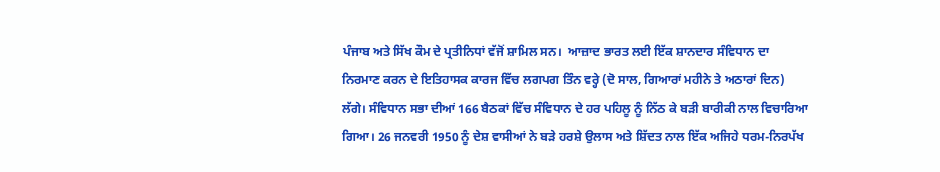ਪੰਜਾਬ ਅਤੇ ਸਿੱਖ ਕੌਮ ਦੇ ਪ੍ਰਤੀਨਿਧਾਂ ਵੱਜੋਂ ਸ਼ਾਮਿਲ ਸਨ।  ਆਜ਼ਾਦ ਭਾਰਤ ਲਈ ਇੱਕ ਸ਼ਾਨਦਾਰ ਸੰਵਿਧਾਨ ਦਾ ਨਿਰਮਾਣ ਕਰਨ ਦੇ ਇਤਿਹਾਸਕ ਕਾਰਜ ਵਿੱਚ ਲਗਪਗ ਤਿੰਨ ਵਰ੍ਹੇ (ਦੋ ਸਾਲ, ਗਿਆਰਾਂ ਮਹੀਨੇ ਤੇ ਅਠਾਰਾਂ ਦਿਨ) ਲੱਗੇ। ਸੰਵਿਧਾਨ ਸਭਾ ਦੀਆਂ 166 ਬੈਠਕਾਂ ਵਿੱਚ ਸੰਵਿਧਾਨ ਦੇ ਹਰ ਪਹਿਲੂ ਨੂੰ ਨਿੱਠ ਕੇ ਬੜੀ ਬਾਰੀਕੀ ਨਾਲ ਵਿਚਾਰਿਆ ਗਿਆ। 26 ਜਨਵਰੀ 1950 ਨੂੰ ਦੇਸ਼ ਵਾਸੀਆਂ ਨੇ ਬੜੇ ਹਰਸ਼ੇ ਉਲਾਸ ਅਤੇ ਸ਼ਿੱਦਤ ਨਾਲ ਇੱਕ ਅਜਿਹੇ ਧਰਮ-ਨਿਰਪੱਖ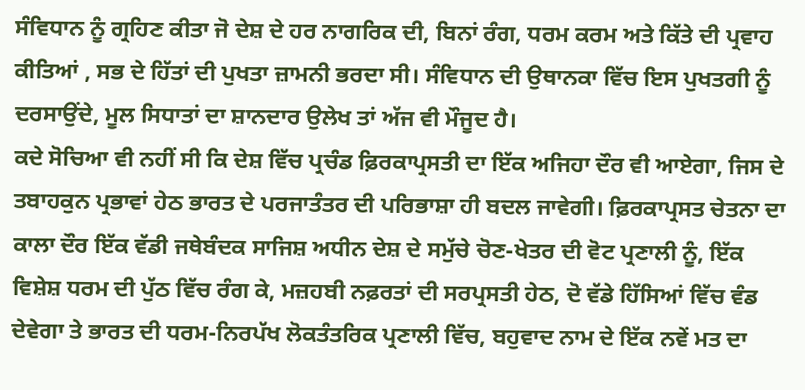ਸੰਵਿਧਾਨ ਨੂੰ ਗ੍ਰਹਿਣ ਕੀਤਾ ਜੋ ਦੇਸ਼ ਦੇ ਹਰ ਨਾਗਰਿਕ ਦੀ, ਬਿਨਾਂ ਰੰਗ, ਧਰਮ ਕਰਮ ਅਤੇ ਕਿੱਤੇ ਦੀ ਪ੍ਰਵਾਹ ਕੀਤਿਆਂ , ਸਭ ਦੇ ਹਿੱਤਾਂ ਦੀ ਪੁਖਤਾ ਜ਼ਾਮਨੀ ਭਰਦਾ ਸੀ। ਸੰਵਿਧਾਨ ਦੀ ਉਥਾਨਕਾ ਵਿੱਚ ਇਸ ਪੁਖਤਗੀ ਨੂੰ ਦਰਸਾਉਂਦੇ, ਮੂਲ ਸਿਧਾਤਾਂ ਦਾ ਸ਼ਾਨਦਾਰ ਉਲੇਖ ਤਾਂ ਅੱਜ ਵੀ ਮੌਜੂਦ ਹੈ।
ਕਦੇ ਸੋਚਿਆ ਵੀ ਨਹੀਂ ਸੀ ਕਿ ਦੇਸ਼ ਵਿੱਚ ਪ੍ਰਚੰਡ ਫ਼ਿਰਕਾਪ੍ਰਸਤੀ ਦਾ ਇੱਕ ਅਜਿਹਾ ਦੌਰ ਵੀ ਆਏਗਾ, ਜਿਸ ਦੇ ਤਬਾਹਕੁਨ ਪ੍ਰਭਾਵਾਂ ਹੇਠ ਭਾਰਤ ਦੇ ਪਰਜਾਤੰਤਰ ਦੀ ਪਰਿਭਾਸ਼ਾ ਹੀ ਬਦਲ ਜਾਵੇਗੀ। ਫ਼ਿਰਕਾਪ੍ਰਸਤ ਚੇਤਨਾ ਦਾ ਕਾਲਾ ਦੌਰ ਇੱਕ ਵੱਡੀ ਜਥੇਬੰਦਕ ਸਾਜਿਸ਼ ਅਧੀਨ ਦੇਸ਼ ਦੇ ਸਮੁੱਚੇ ਚੋਣ-ਖੇਤਰ ਦੀ ਵੋਟ ਪ੍ਰਣਾਲੀ ਨੂੰ, ਇੱਕ ਵਿਸ਼ੇਸ਼ ਧਰਮ ਦੀ ਪੁੱਠ ਵਿੱਚ ਰੰਗ ਕੇ, ਮਜ਼ਹਬੀ ਨਫ਼ਰਤਾਂ ਦੀ ਸਰਪ੍ਰਸਤੀ ਹੇਠ, ਦੋ ਵੱਡੇ ਹਿੱਸਿਆਂ ਵਿੱਚ ਵੰਡ ਦੇਵੇਗਾ ਤੇ ਭਾਰਤ ਦੀ ਧਰਮ-ਨਿਰਪੱਖ ਲੋਕਤੰਤਰਿਕ ਪ੍ਰਣਾਲੀ ਵਿੱਚ, ਬਹੁਵਾਦ ਨਾਮ ਦੇ ਇੱਕ ਨਵੇਂ ਮਤ ਦਾ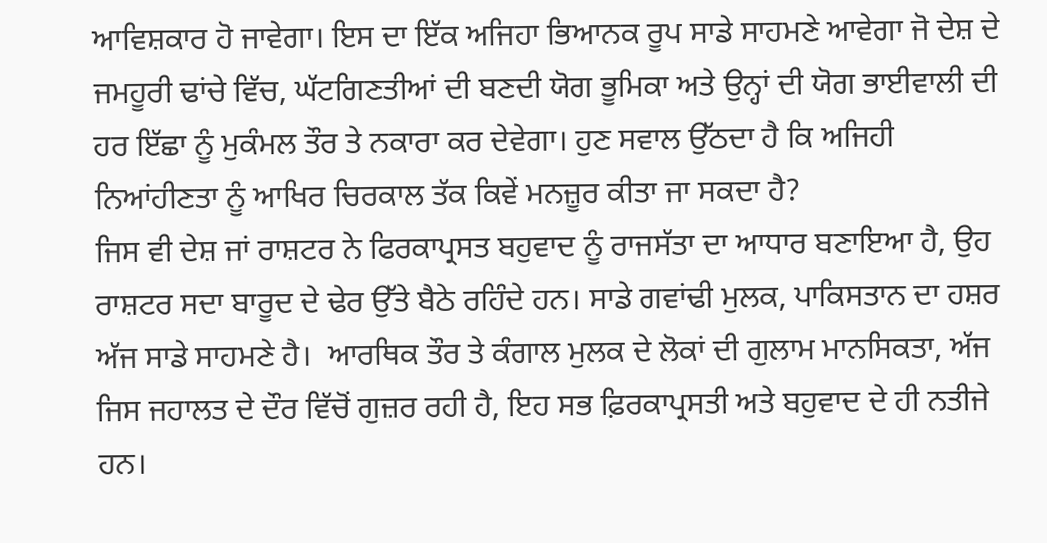ਆਵਿਸ਼ਕਾਰ ਹੋ ਜਾਵੇਗਾ। ਇਸ ਦਾ ਇੱਕ ਅਜਿਹਾ ਭਿਆਨਕ ਰੂਪ ਸਾਡੇ ਸਾਹਮਣੇ ਆਵੇਗਾ ਜੋ ਦੇਸ਼ ਦੇ ਜਮਹੂਰੀ ਢਾਂਚੇ ਵਿੱਚ, ਘੱਟਗਿਣਤੀਆਂ ਦੀ ਬਣਦੀ ਯੋਗ ਭੂਮਿਕਾ ਅਤੇ ਉਨ੍ਹਾਂ ਦੀ ਯੋਗ ਭਾਈਵਾਲੀ ਦੀ ਹਰ ਇੱਛਾ ਨੂੰ ਮੁਕੰਮਲ ਤੌਰ ਤੇ ਨਕਾਰਾ ਕਰ ਦੇਵੇਗਾ। ਹੁਣ ਸਵਾਲ ਉੱਠਦਾ ਹੈ ਕਿ ਅਜਿਹੀ ਨਿਆਂਹੀਣਤਾ ਨੂੰ ਆਖਿਰ ਚਿਰਕਾਲ ਤੱਕ ਕਿਵੇਂ ਮਨਜ਼ੂਰ ਕੀਤਾ ਜਾ ਸਕਦਾ ਹੈ?
ਜਿਸ ਵੀ ਦੇਸ਼ ਜਾਂ ਰਾਸ਼ਟਰ ਨੇ ਫਿਰਕਾਪ੍ਰਸਤ ਬਹੁਵਾਦ ਨੂੰ ਰਾਜਸੱਤਾ ਦਾ ਆਧਾਰ ਬਣਾਇਆ ਹੈ, ਉਹ ਰਾਸ਼ਟਰ ਸਦਾ ਬਾਰੂਦ ਦੇ ਢੇਰ ਉੱਤੇ ਬੈਠੇ ਰਹਿੰਦੇ ਹਨ। ਸਾਡੇ ਗਵਾਂਢੀ ਮੁਲਕ, ਪਾਕਿਸਤਾਨ ਦਾ ਹਸ਼ਰ ਅੱਜ ਸਾਡੇ ਸਾਹਮਣੇ ਹੈ।  ਆਰਥਿਕ ਤੌਰ ਤੇ ਕੰਗਾਲ ਮੁਲਕ ਦੇ ਲੋਕਾਂ ਦੀ ਗੁਲਾਮ ਮਾਨਸਿਕਤਾ, ਅੱਜ ਜਿਸ ਜਹਾਲਤ ਦੇ ਦੌਰ ਵਿੱਚੋਂ ਗੁਜ਼ਰ ਰਹੀ ਹੈ, ਇਹ ਸਭ ਫ਼ਿਰਕਾਪ੍ਰਸਤੀ ਅਤੇ ਬਹੁਵਾਦ ਦੇ ਹੀ ਨਤੀਜੇ ਹਨ।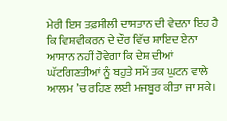ਮੇਰੀ ਇਸ ਤਫ਼ਸੀਲੀ ਦਾਸਤਾਨ ਦੀ ਵੇਦਨਾ ਇਹ ਹੈ ਕਿ ਵਿਸ਼ਵੀਕਰਨ ਦੇ ਦੌਰ ਵਿੱਚ ਸ਼ਾਇਦ ਏਨਾ ਆਸਾਨ ਨਹੀਂ ਹੋਵੇਗਾ ਕਿ ਦੇਸ਼ ਦੀਆਂ ਘੱਟਗਿਣਤੀਆਂ ਨੂੰ ਬਹੁਤੇ ਸਮੇਂ ਤਕ ਘੁਟਨ ਵਾਲੇ ਆਲਮ ’ਚ ਰਹਿਣ ਲਈ ਮਜਬੂਰ ਕੀਤਾ ਜਾ ਸਕੇ।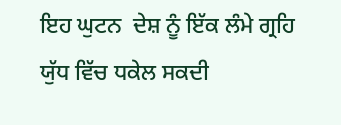ਇਹ ਘੁਟਨ  ਦੇਸ਼ ਨੂੰ ਇੱਕ ਲੰਮੇ ਗ੍ਰਹਿ ਯੁੱਧ ਵਿੱਚ ਧਕੇਲ ਸਕਦੀ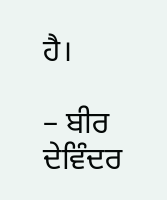ਹੈ।

– ਬੀਰ ਦੇਵਿੰਦਰ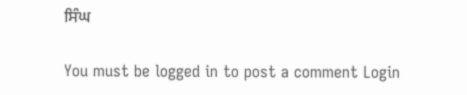ਸਿੰਘ

You must be logged in to post a comment Login